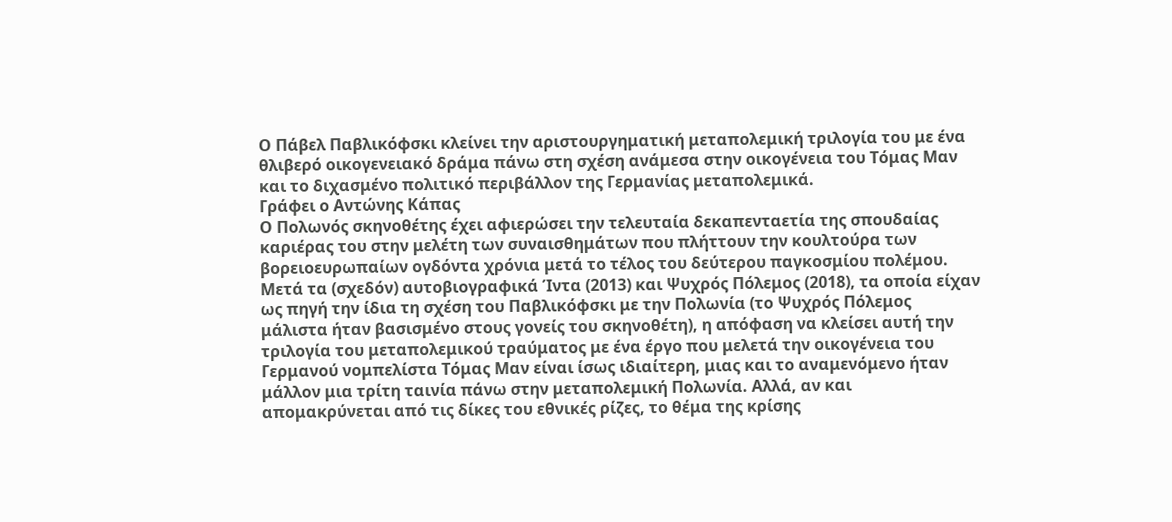Ο Πάβελ Παβλικόφσκι κλείνει την αριστουργηματική μεταπολεμική τριλογία του με ένα θλιβερό οικογενειακό δράμα πάνω στη σχέση ανάμεσα στην οικογένεια του Τόμας Μαν και το διχασμένο πολιτικό περιβάλλον της Γερμανίας μεταπολεμικά.
Γράφει ο Αντώνης Κάπας
Ο Πολωνός σκηνοθέτης έχει αφιερώσει την τελευταία δεκαπενταετία της σπουδαίας καριέρας του στην μελέτη των συναισθημάτων που πλήττουν την κουλτούρα των βορειοευρωπαίων ογδόντα χρόνια μετά το τέλος του δεύτερου παγκοσμίου πολέμου. Μετά τα (σχεδόν) αυτοβιογραφικά Ίντα (2013) και Ψυχρός Πόλεμος (2018), τα οποία είχαν ως πηγή την ίδια τη σχέση του Παβλικόφσκι με την Πολωνία (το Ψυχρός Πόλεμος μάλιστα ήταν βασισμένο στους γονείς του σκηνοθέτη), η απόφαση να κλείσει αυτή την τριλογία του μεταπολεμικού τραύματος με ένα έργο που μελετά την οικογένεια του Γερμανού νομπελίστα Τόμας Μαν είναι ίσως ιδιαίτερη, μιας και το αναμενόμενο ήταν μάλλον μια τρίτη ταινία πάνω στην μεταπολεμική Πολωνία. Αλλά, αν και απομακρύνεται από τις δίκες του εθνικές ρίζες, το θέμα της κρίσης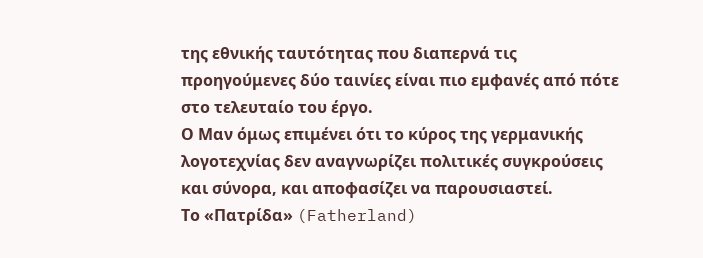της εθνικής ταυτότητας που διαπερνά τις προηγούμενες δύο ταινίες είναι πιο εμφανές από πότε στο τελευταίο του έργο.
Ο Μαν όμως επιμένει ότι το κύρος της γερμανικής λογοτεχνίας δεν αναγνωρίζει πολιτικές συγκρούσεις και σύνορα, και αποφασίζει να παρουσιαστεί.
Το «Πατρίδα» (Fatherland)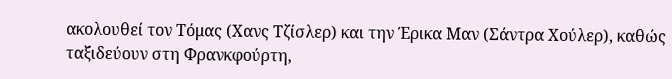ακολουθεί τον Τόμας (Χανς Τζίσλερ) και την Έρικα Μαν (Σάντρα Χούλερ), καθώς ταξιδεύουν στη Φρανκφούρτη,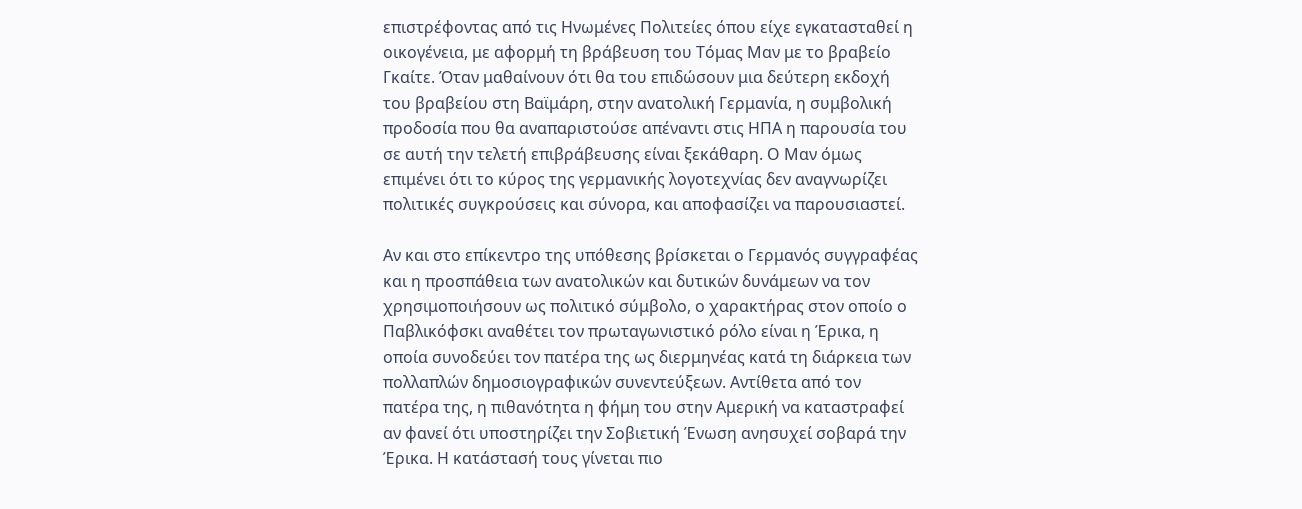επιστρέφοντας από τις Ηνωμένες Πολιτείες όπου είχε εγκατασταθεί η οικογένεια, με αφορμή τη βράβευση του Τόμας Μαν με το βραβείο Γκαίτε. Όταν μαθαίνουν ότι θα του επιδώσουν μια δεύτερη εκδοχή του βραβείου στη Βαϊμάρη, στην ανατολική Γερμανία, η συμβολική προδοσία που θα αναπαριστούσε απέναντι στις ΗΠΑ η παρουσία του σε αυτή την τελετή επιβράβευσης είναι ξεκάθαρη. Ο Μαν όμως επιμένει ότι το κύρος της γερμανικής λογοτεχνίας δεν αναγνωρίζει πολιτικές συγκρούσεις και σύνορα, και αποφασίζει να παρουσιαστεί.

Αν και στο επίκεντρο της υπόθεσης βρίσκεται ο Γερμανός συγγραφέας και η προσπάθεια των ανατολικών και δυτικών δυνάμεων να τον χρησιμοποιήσουν ως πολιτικό σύμβολο, ο χαρακτήρας στον οποίο ο Παβλικόφσκι αναθέτει τον πρωταγωνιστικό ρόλο είναι η Έρικα, η οποία συνοδεύει τον πατέρα της ως διερμηνέας κατά τη διάρκεια των πολλαπλών δημοσιογραφικών συνεντεύξεων. Αντίθετα από τον πατέρα της, η πιθανότητα η φήμη του στην Αμερική να καταστραφεί αν φανεί ότι υποστηρίζει την Σοβιετική Ένωση ανησυχεί σοβαρά την Έρικα. Η κατάστασή τους γίνεται πιο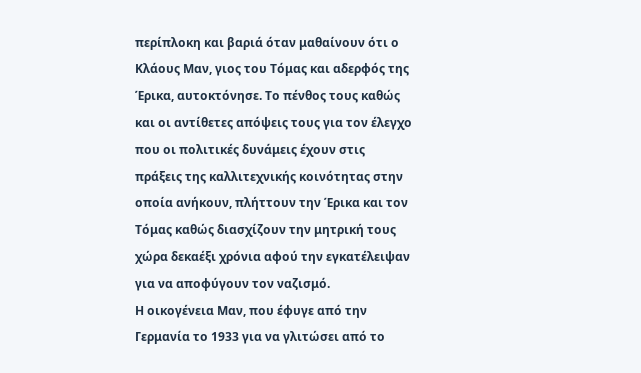περίπλοκη και βαριά όταν μαθαίνουν ότι ο Κλάους Μαν, γιος του Τόμας και αδερφός της Έρικα, αυτοκτόνησε. Το πένθος τους καθώς και οι αντίθετες απόψεις τους για τον έλεγχο που οι πολιτικές δυνάμεις έχουν στις πράξεις της καλλιτεχνικής κοινότητας στην οποία ανήκουν, πλήττουν την Έρικα και τον Τόμας καθώς διασχίζουν την μητρική τους χώρα δεκαέξι χρόνια αφού την εγκατέλειψαν για να αποφύγουν τον ναζισμό.
Η οικογένεια Μαν, που έφυγε από την Γερμανία το 1933 για να γλιτώσει από το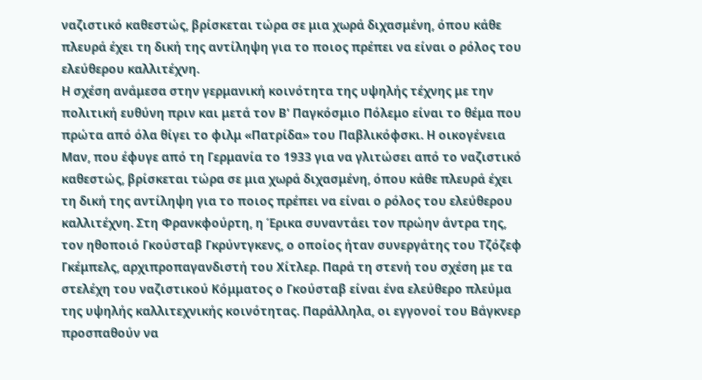ναζιστικό καθεστώς, βρίσκεται τώρα σε μια χωρά διχασμένη, όπου κάθε πλευρά έχει τη δική της αντίληψη για το ποιος πρέπει να είναι ο ρόλος του ελεύθερου καλλιτέχνη.
Η σχέση ανάμεσα στην γερμανική κοινότητα της υψηλής τέχνης με την πολιτική ευθύνη πριν και μετά τον Β' Παγκόσμιο Πόλεμο είναι το θέμα που πρώτα από όλα θίγει το φιλμ «Πατρίδα» του Παβλικόφσκι. Η οικογένεια Μαν, που έφυγε από τη Γερμανία το 1933 για να γλιτώσει από το ναζιστικό καθεστώς, βρίσκεται τώρα σε μια χωρά διχασμένη, όπου κάθε πλευρά έχει τη δική της αντίληψη για το ποιος πρέπει να είναι ο ρόλος του ελεύθερου καλλιτέχνη. Στη Φρανκφούρτη, η Έρικα συναντάει τον πρώην άντρα της, τον ηθοποιό Γκούσταβ Γκρύντγκενς, ο οποίος ήταν συνεργάτης του Τζόζεφ Γκέμπελς, αρχιπροπαγανδιστή του Χίτλερ. Παρά τη στενή του σχέση με τα στελέχη του ναζιστικού Κόμματος ο Γκούσταβ είναι ένα ελεύθερο πλεύμα της υψηλής καλλιτεχνικής κοινότητας. Παράλληλα, οι εγγονοί του Βάγκνερ προσπαθούν να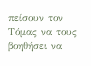πείσουν τον Τόμας να τους βοηθήσει να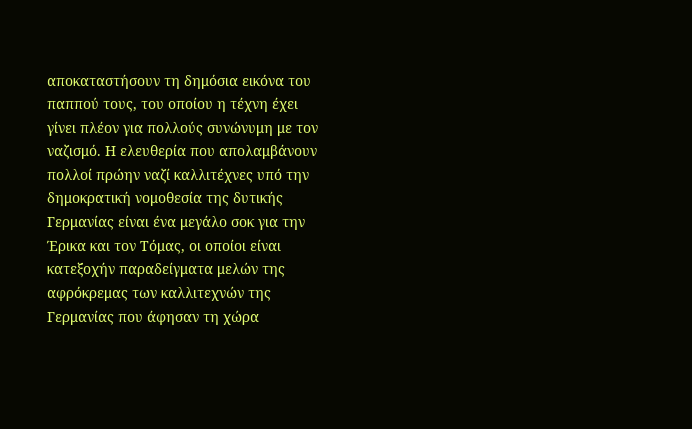αποκαταστήσουν τη δημόσια εικόνα του παππού τους, του οποίου η τέχνη έχει γίνει πλέον για πολλούς συνώνυμη με τον ναζισμό. Η ελευθερία που απολαμβάνουν πολλοί πρώην ναζί καλλιτέχνες υπό την δημοκρατική νομοθεσία της δυτικής Γερμανίας είναι ένα μεγάλο σοκ για την Έρικα και τον Τόμας, οι οποίοι είναι κατεξοχήν παραδείγματα μελών της αφρόκρεμας των καλλιτεχνών της Γερμανίας που άφησαν τη χώρα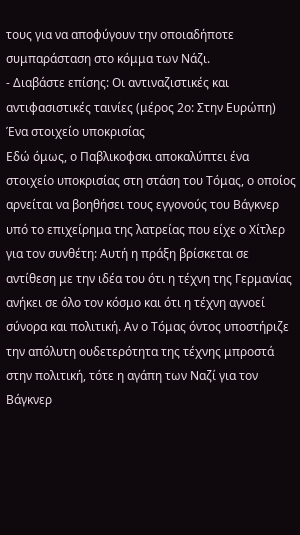τους για να αποφύγουν την οποιαδήποτε συμπαράσταση στο κόμμα των Νάζι.
- Διαβάστε επίσης: Οι αντιναζιστικές και αντιφασιστικές ταινίες (μέρος 2ο: Στην Ευρώπη)
Ένα στοιχείο υποκρισίας
Εδώ όμως, ο Παβλικοφσκι αποκαλύπτει ένα στοιχείο υποκρισίας στη στάση του Τόμας, ο οποίος αρνείται να βοηθήσει τους εγγονούς του Βάγκνερ υπό το επιχείρημα της λατρείας που είχε ο Χίτλερ για τον συνθέτη: Αυτή η πράξη βρίσκεται σε αντίθεση με την ιδέα του ότι η τέχνη της Γερμανίας ανήκει σε όλο τον κόσμο και ότι η τέχνη αγνοεί σύνορα και πολιτική. Αν ο Τόμας όντος υποστήριζε την απόλυτη ουδετερότητα της τέχνης μπροστά στην πολιτική, τότε η αγάπη των Ναζί για τον Βάγκνερ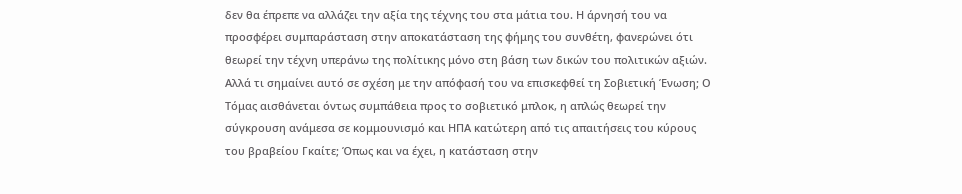δεν θα έπρεπε να αλλάζει την αξία της τέχνης του στα μάτια του. Η άρνησή του να προσφέρει συμπαράσταση στην αποκατάσταση της φήμης του συνθέτη, φανερώνει ότι θεωρεί την τέχνη υπεράνω της πολίτικης μόνο στη βάση των δικών του πολιτικών αξιών. Αλλά τι σημαίνει αυτό σε σχέση με την απόφασή του να επισκεφθεί τη Σοβιετική Ένωση; Ο Τόμας αισθάνεται όντως συμπάθεια προς το σοβιετικό μπλοκ, η απλώς θεωρεί την σύγκρουση ανάμεσα σε κομμουνισμό και ΗΠΑ κατώτερη από τις απαιτήσεις του κύρους του βραβείου Γκαίτε; Όπως και να έχει, η κατάσταση στην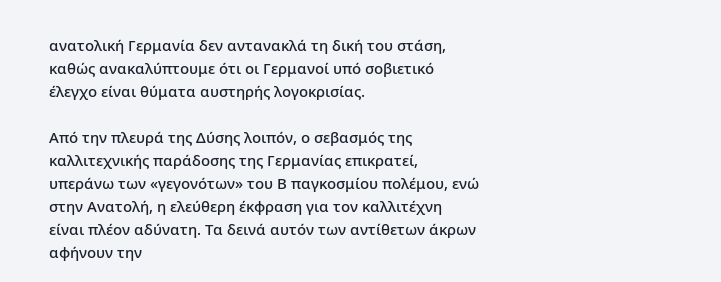ανατολική Γερμανία δεν αντανακλά τη δική του στάση, καθώς ανακαλύπτουμε ότι οι Γερμανοί υπό σοβιετικό έλεγχο είναι θύματα αυστηρής λογοκρισίας.

Από την πλευρά της Δύσης λοιπόν, ο σεβασμός της καλλιτεχνικής παράδοσης της Γερμανίας επικρατεί, υπεράνω των «γεγονότων» του Β παγκοσμίου πολέμου, ενώ στην Ανατολή, η ελεύθερη έκφραση για τον καλλιτέχνη είναι πλέον αδύνατη. Τα δεινά αυτόν των αντίθετων άκρων αφήνουν την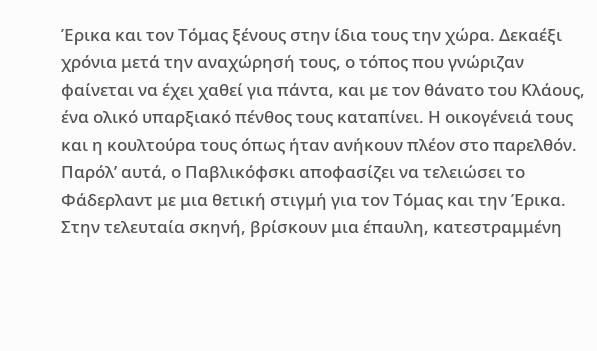Έρικα και τον Τόμας ξένους στην ίδια τους την χώρα. Δεκαέξι χρόνια μετά την αναχώρησή τους, ο τόπος που γνώριζαν φαίνεται να έχει χαθεί για πάντα, και με τον θάνατο του Κλάους, ένα ολικό υπαρξιακό πένθος τους καταπίνει. Η οικογένειά τους και η κουλτούρα τους όπως ήταν ανήκουν πλέον στο παρελθόν. Παρόλ’ αυτά, ο Παβλικόφσκι αποφασίζει να τελειώσει το Φάδερλαντ με μια θετική στιγμή για τον Τόμας και την Έρικα. Στην τελευταία σκηνή, βρίσκουν μια έπαυλη, κατεστραμμένη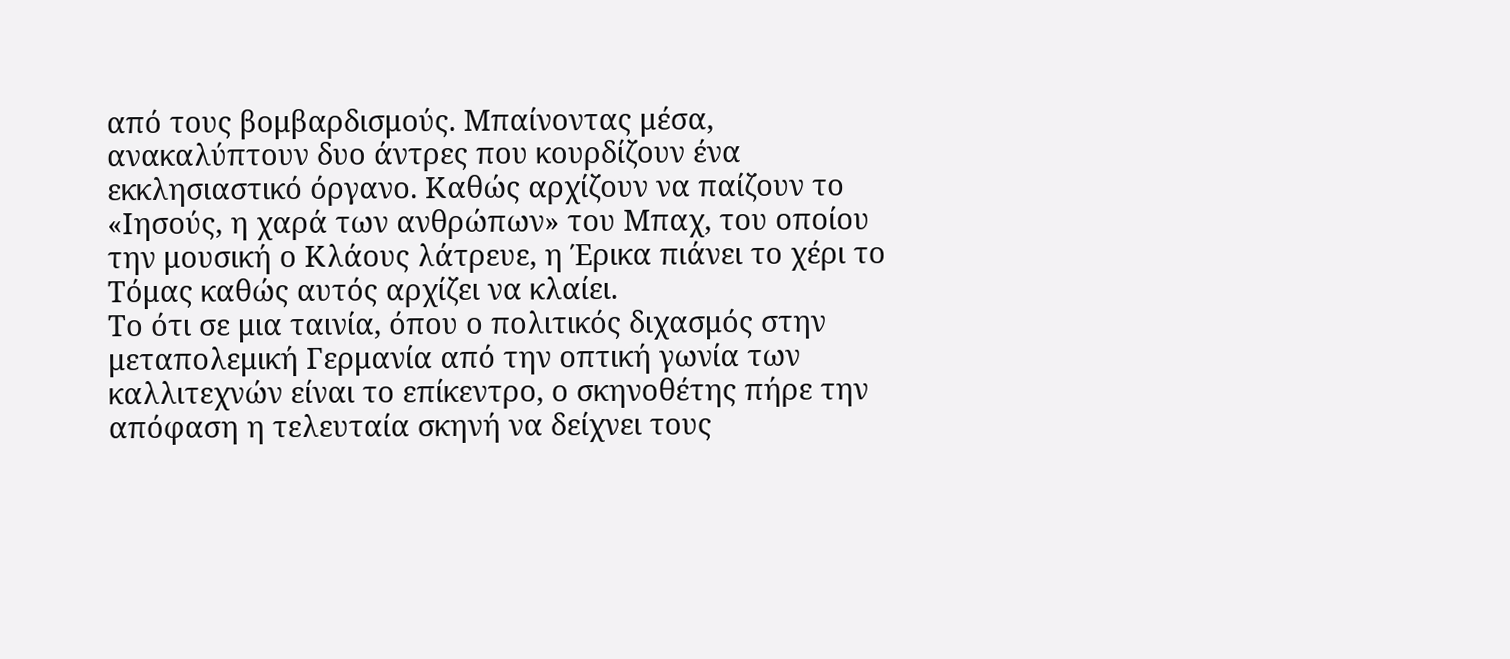από τους βομβαρδισμούς. Μπαίνοντας μέσα, ανακαλύπτουν δυο άντρες που κουρδίζουν ένα εκκλησιαστικό όργανο. Καθώς αρχίζουν να παίζουν το «Ιησούς, η χαρά των ανθρώπων» του Μπαχ, του οποίου την μουσική ο Κλάους λάτρευε, η Έρικα πιάνει το χέρι το Τόμας καθώς αυτός αρχίζει να κλαίει.
Το ότι σε μια ταινία, όπου ο πολιτικός διχασμός στην μεταπολεμική Γερμανία από την οπτική γωνία των καλλιτεχνών είναι το επίκεντρο, ο σκηνοθέτης πήρε την απόφαση η τελευταία σκηνή να δείχνει τους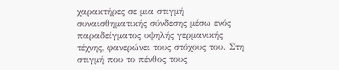χαρακτήρες σε μια στιγμή συναισθηματικής σύνδεσης μέσω ενός παραδείγματος υψηλής γερμανικής τέχνης, φανερώνει τους στόχους του. Στη στιγμή που το πένθος τους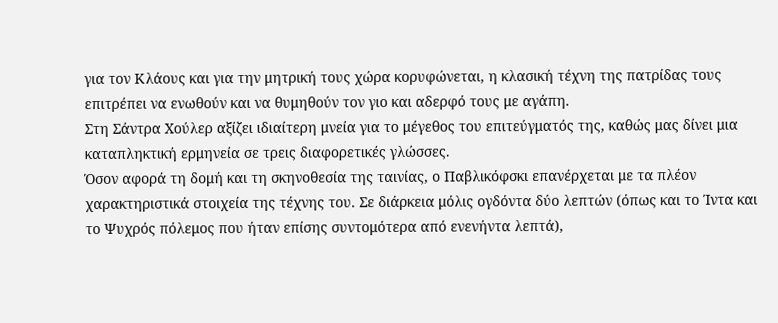για τον Κλάους και για την μητρική τους χώρα κορυφώνεται, η κλασική τέχνη της πατρίδας τους επιτρέπει να ενωθούν και να θυμηθούν τον γιο και αδερφό τους με αγάπη.
Στη Σάντρα Χούλερ αξίζει ιδιαίτερη μνεία για το μέγεθος του επιτεύγματός της, καθώς μας δίνει μια καταπληκτική ερμηνεία σε τρεις διαφορετικές γλώσσες.
Όσον αφορά τη δομή και τη σκηνοθεσία της ταινίας, ο Παβλικόφσκι επανέρχεται με τα πλέον χαρακτηριστικά στοιχεία της τέχνης του. Σε διάρκεια μόλις ογδόντα δύο λεπτών (όπως και το Ίντα και το Ψυχρός πόλεμος που ήταν επίσης συντομότερα από ενενήντα λεπτά),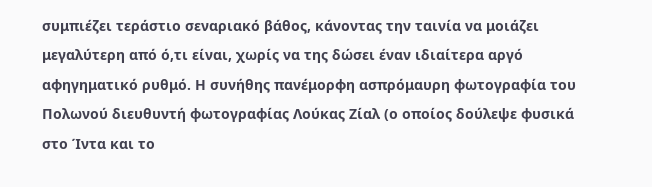συμπιέζει τεράστιο σεναριακό βάθος, κάνοντας την ταινία να μοιάζει μεγαλύτερη από ό,τι είναι, χωρίς να της δώσει έναν ιδιαίτερα αργό αφηγηματικό ρυθμό. Η συνήθης πανέμορφη ασπρόμαυρη φωτογραφία του Πολωνού διευθυντή φωτογραφίας Λούκας Ζίαλ (ο οποίος δούλεψε φυσικά στο Ίντα και το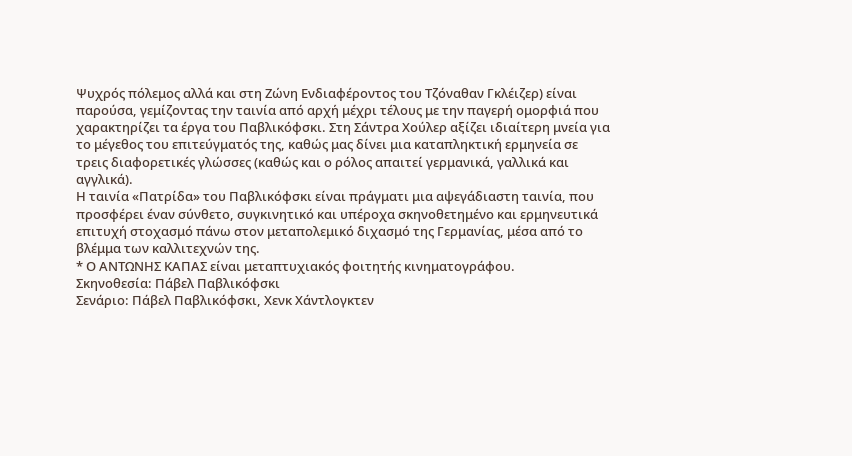Ψυχρός πόλεμος αλλά και στη Ζώνη Ενδιαφέροντος του Τζόναθαν Γκλέιζερ) είναι παρούσα, γεμίζοντας την ταινία από αρχή μέχρι τέλους με την παγερή ομορφιά που χαρακτηρίζει τα έργα του Παβλικόφσκι. Στη Σάντρα Χούλερ αξίζει ιδιαίτερη μνεία για το μέγεθος του επιτεύγματός της, καθώς μας δίνει μια καταπληκτική ερμηνεία σε τρεις διαφορετικές γλώσσες (καθώς και ο ρόλος απαιτεί γερμανικά, γαλλικά και αγγλικά).
Η ταινία «Πατρίδα» του Παβλικόφσκι είναι πράγματι μια αψεγάδιαστη ταινία, που προσφέρει έναν σύνθετο, συγκινητικό και υπέροχα σκηνοθετημένο και ερμηνευτικά επιτυχή στοχασμό πάνω στον μεταπολεμικό διχασμό της Γερμανίας, μέσα από το βλέμμα των καλλιτεχνών της.
* Ο ΑΝΤΩΝΗΣ ΚΑΠΑΣ είναι μεταπτυχιακός φοιτητής κινηματογράφου.
Σκηνοθεσία: Πάβελ Παβλικόφσκι
Σενάριο: Πάβελ Παβλικόφσκι, Χενκ Χάντλογκτεν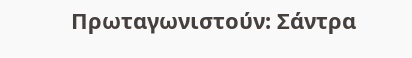Πρωταγωνιστούν: Σάντρα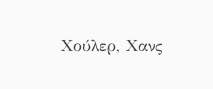Χούλερ, Χανς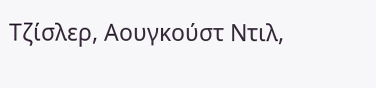Τζίσλερ, Αουγκούστ Ντιλ,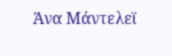Άνα Μάντελεϊ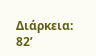Διάρκεια: 82’